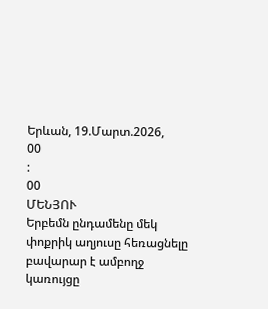Երևան, 19.Մարտ.2026,
00
:
00
ՄԵՆՅՈՒ
Երբեմն ընդամենը մեկ փոքրիկ աղյուսը հեռացնելը բավարար է ամբողջ կառույցը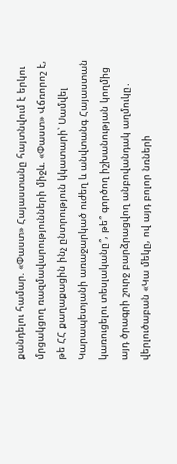քանդելու համար. «Փաստ» Հայաստանը հայտնվում է երկու մրցակցող ռազմավարությունների միջև. «Փաստ» Վճռորոշ է, թե ՀՀ քաղաքացին ինչ ընտրություն կկատարի՝ Սամվել Կարապետյանի առաջարկած ուժեղ և անվտանգ Հայաստան կառուցելու տեսլականը՞, թե՞ գործող իշխանության կողմից այդ ծրագրի շուրջ բարձրացվող անբովանդակ աղմուկը․ վերլուծաբան «Կա մեկը, ով այդ բոլոր նռների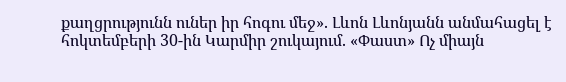քաղցրությունն ուներ իր հոգու մեջ». Լևոն Լևոնյանն անմահացել է հոկտեմբերի 30-ին Կարմիր շուկայում. «Փաստ» Ոչ միայն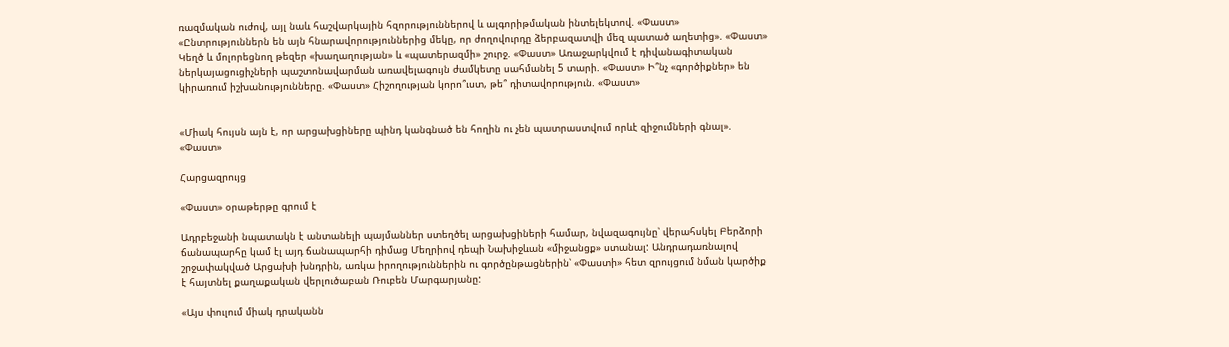ռազմական ուժով, այլ նաև հաշվարկային հզորություններով և ալգորիթմական ինտելեկտով. «Փաստ» «Ընտրություններն են այն հնարավորություններից մեկը, որ ժողովուրդը ձերբազատվի մեզ պատած աղետից». «Փաստ» Կեղծ և մոլորեցնող թեզեր «խաղաղության» և «պատերազմի» շուրջ. «Փաստ» Առաջարկվում է դիվանագիտական ներկայացուցիչների պաշտոնավարման առավելագույն ժամկետը սահմանել 5 տարի. «Փաստ» Ի՞նչ «գործիքներ» են կիրառում իշխանությունները. «Փաստ» Հիշողության կորո՞ւստ, թե՞ դիտավորություն. «Փաստ»


«Միակ հույսն այն է, որ արցախցիները պինդ կանգնած են հողին ու չեն պատրաստվում որևէ զիջումների գնալ». «Փաստ»

Հարցազրույց

«Փաստ» օրաթերթը գրում է

Ադրբեջանի նպատակն է անտանելի պայմաններ ստեղծել արցախցիների համար, նվազագույնը՝ վերահսկել Բերձորի ճանապարհը կամ էլ այդ ճանապարհի դիմաց Մեղրիով դեպի Նախիջևան «միջանցք» ստանալ: Անդրադառնալով շրջափակված Արցախի խնդրին, առկա իրողություններին ու գործընթացներին՝ «Փաստի» հետ զրույցում նման կարծիք է հայտնել քաղաքական վերլուծաբան Ռուբեն Մարգարյանը:

«Այս փուլում միակ դրականն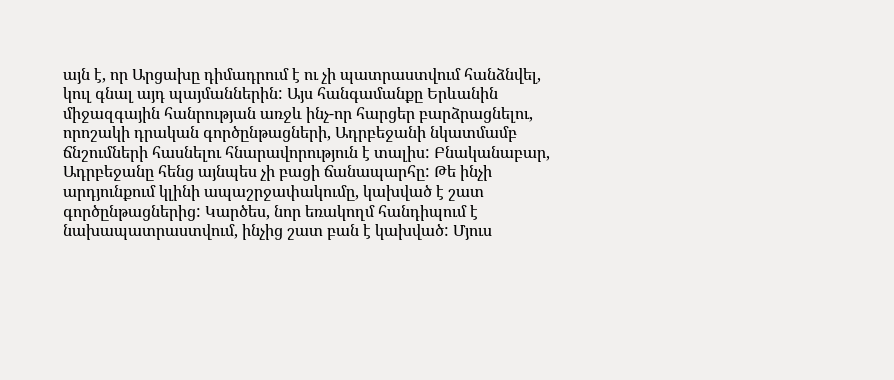այն է, որ Արցախը դիմադրում է ու չի պատրաստվում հանձնվել, կուլ գնալ այդ պայմաններին: Այս հանգամանքը Երևանին միջազգային հանրության առջև ինչ-որ հարցեր բարձրացնելու, որոշակի դրական գործընթացների, Ադրբեջանի նկատմամբ ճնշումների հասնելու հնարավորություն է տալիս: Բնականաբար, Ադրբեջանը հենց այնպես չի բացի ճանապարհը: Թե ինչի արդյունքում կլինի ապաշրջափակումը, կախված է շատ գործընթացներից: Կարծես, նոր եռակողմ հանդիպում է նախապատրաստվում, ինչից շատ բան է կախված: Մյուս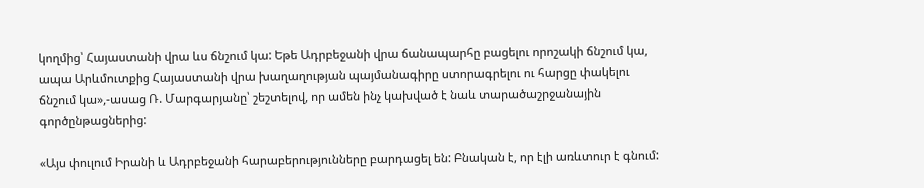կողմից՝ Հայաստանի վրա ևս ճնշում կա: Եթե Ադրբեջանի վրա ճանապարհը բացելու որոշակի ճնշում կա, ապա Արևմուտքից Հայաստանի վրա խաղաղության պայմանագիրը ստորագրելու ու հարցը փակելու ճնշում կա»,-ասաց Ռ. Մարգարյանը՝ շեշտելով, որ ամեն ինչ կախված է նաև տարածաշրջանային գործընթացներից:

«Այս փուլում Իրանի և Ադրբեջանի հարաբերությունները բարդացել են: Բնական է, որ էլի առևտուր է գնում: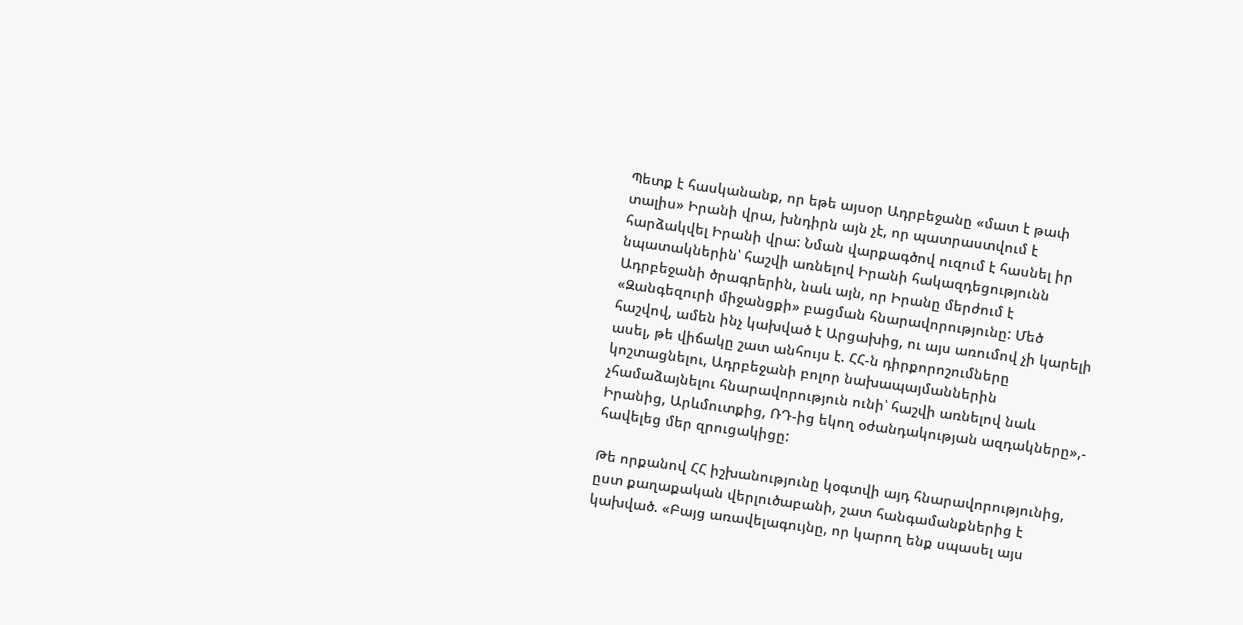Պետք է հասկանանք, որ եթե այսօր Ադրբեջանը «մատ է թափ տալիս» Իրանի վրա, խնդիրն այն չէ, որ պատրաստվում է հարձակվել Իրանի վրա: Նման վարքագծով ուզում է հասնել իր նպատակներին՝ հաշվի առնելով Իրանի հակազդեցությունն Ադրբեջանի ծրագրերին, նաև այն, որ Իրանը մերժում է «Զանգեզուրի միջանցքի» բացման հնարավորությունը: Մեծ հաշվով, ամեն ինչ կախված է Արցախից, ու այս առումով չի կարելի ասել, թե վիճակը շատ անհույս է. ՀՀ-ն դիրքորոշումները կոշտացնելու, Ադրբեջանի բոլոր նախապայմաններին չհամաձայնելու հնարավորություն ունի՝ հաշվի առնելով նաև Իրանից, Արևմուտքից, ՌԴ-ից եկող օժանդակության ազդակները»,- հավելեց մեր զրուցակիցը:

Թե որքանով ՀՀ իշխանությունը կօգտվի այդ հնարավորությունից, ըստ քաղաքական վերլուծաբանի, շատ հանգամանքներից է կախված. «Բայց առավելագույնը, որ կարող ենք սպասել այս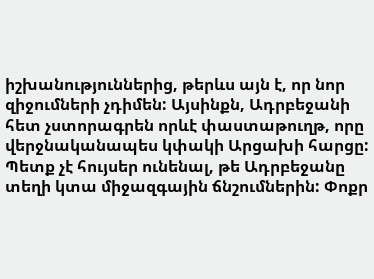իշխանություններից, թերևս այն է, որ նոր զիջումների չդիմեն: Այսինքն, Ադրբեջանի հետ չստորագրեն որևէ փաստաթուղթ, որը վերջնականապես կփակի Արցախի հարցը: Պետք չէ հույսեր ունենալ, թե Ադրբեջանը տեղի կտա միջազգային ճնշումներին: Փոքր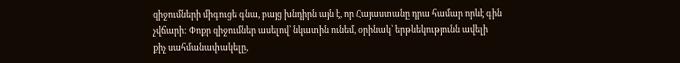զիջումների միգուցե գնա, բայց խնդիրն այն է, որ Հայաստանը դրա համար որևէ գին չվճարի: Փոքր զիջումներ ասելով՝ նկատին ունեմ, օրինակ՝ երթևեկությունն ավելի քիչ սահմանափակելը,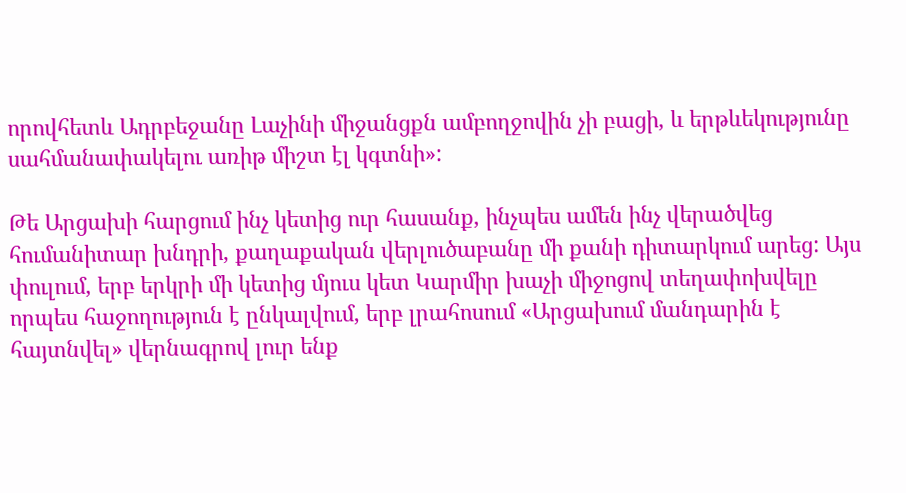որովհետև Ադրբեջանը Լաչինի միջանցքն ամբողջովին չի բացի, և երթևեկությունը սահմանափակելու առիթ միշտ էլ կգտնի»:

Թե Արցախի հարցում ինչ կետից ուր հասանք, ինչպես ամեն ինչ վերածվեց հումանիտար խնդրի, քաղաքական վերլուծաբանը մի քանի դիտարկում արեց: Այս փուլում, երբ երկրի մի կետից մյուս կետ Կարմիր խաչի միջոցով տեղափոխվելը որպես հաջողություն է ընկալվում, երբ լրահոսում «Արցախում մանդարին է հայտնվել» վերնագրով լուր ենք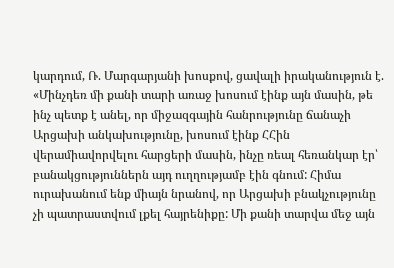կարդում, Ռ. Մարգարյանի խոսքով, ցավալի իրականություն է. «Մինչդեռ մի քանի տարի առաջ խոսում էինք այն մասին, թե ինչ պետք է անել, որ միջազգային հանրությունը ճանաչի Արցախի անկախությունը, խոսում էինք ՀՀին վերամիավորվելու հարցերի մասին, ինչը ռեալ հեռանկար էր՝ բանակցություններն այդ ուղղությամբ էին գնում: Հիմա ուրախանում ենք միայն նրանով, որ Արցախի բնակչությունը չի պատրաստվում լքել հայրենիքը: Մի քանի տարվա մեջ այն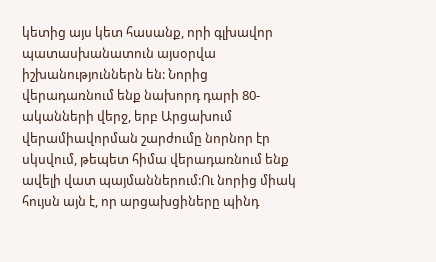կետից այս կետ հասանք, որի գլխավոր պատասխանատուն այսօրվա իշխանություններն են: Նորից վերադառնում ենք նախորդ դարի 80-ականների վերջ, երբ Արցախում վերամիավորման շարժումը նորնոր էր սկսվում, թեպետ հիմա վերադառնում ենք ավելի վատ պայմաններում:Ու նորից միակ հույսն այն է, որ արցախցիները պինդ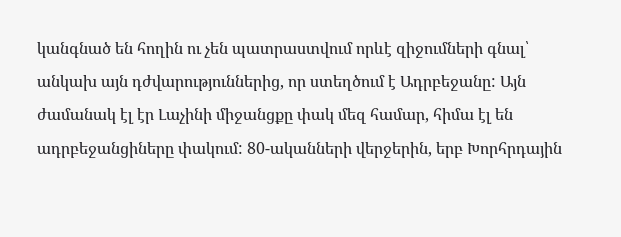կանգնած են հողին ու չեն պատրաստվում որևէ զիջումների գնալ՝ անկախ այն դժվարություններից, որ ստեղծում է Ադրբեջանը: Այն ժամանակ էլ էր Լաչինի միջանցքը փակ մեզ համար, հիմա էլ են ադրբեջանցիները փակում: 80-ականների վերջերին, երբ Խորհրդային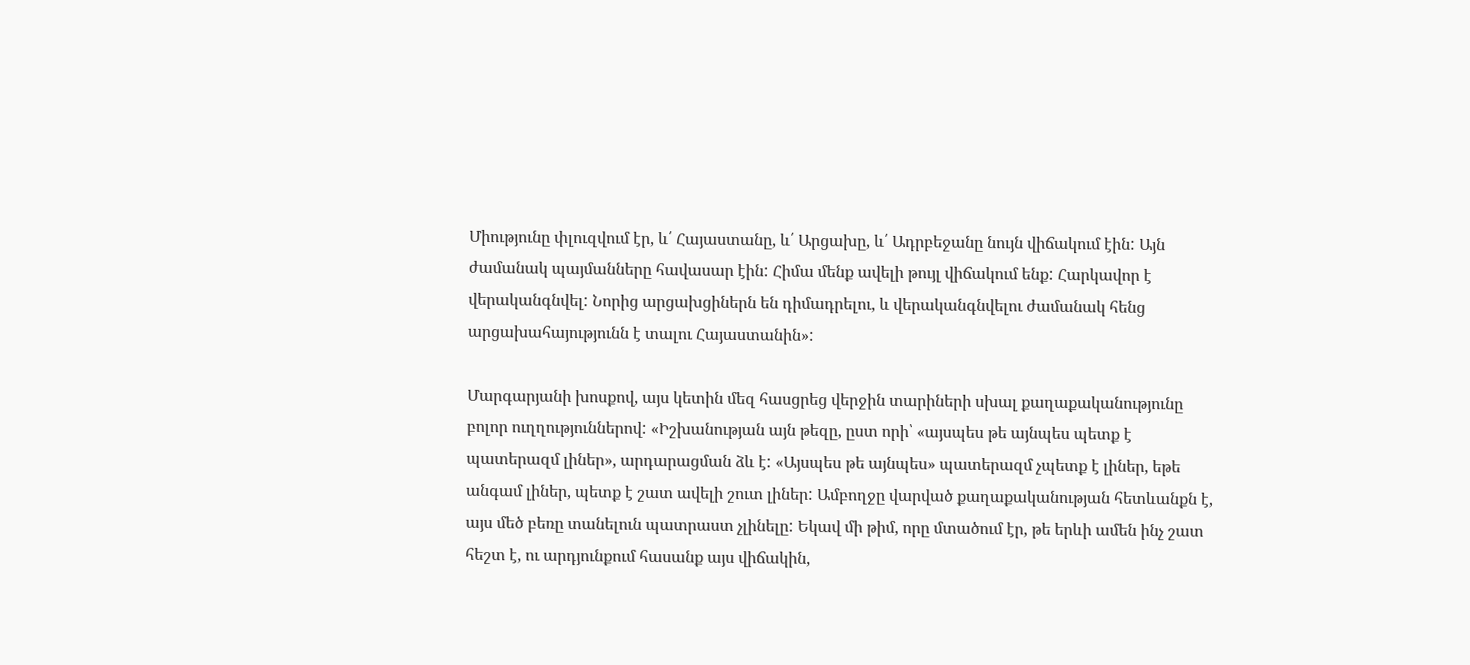Միությունը փլուզվում էր, և՛ Հայաստանը, և՛ Արցախը, և՛ Ադրբեջանը նույն վիճակում էին: Այն ժամանակ պայմանները հավասար էին: Հիմա մենք ավելի թույլ վիճակում ենք: Հարկավոր է վերականգնվել: Նորից արցախցիներն են դիմադրելու, և վերականգնվելու ժամանակ հենց արցախահայությունն է տալու Հայաստանին»:

Մարգարյանի խոսքով, այս կետին մեզ հասցրեց վերջին տարիների սխալ քաղաքականությունը բոլոր ուղղություններով: «Իշխանության այն թեզը, ըստ որի՝ «այսպես թե այնպես պետք է պատերազմ լիներ», արդարացման ձև է: «Այսպես թե այնպես» պատերազմ չպետք է լիներ, եթե անգամ լիներ, պետք է շատ ավելի շուտ լիներ: Ամբողջը վարված քաղաքականության հետևանքն է, այս մեծ բեռը տանելուն պատրաստ չլինելը: Եկավ մի թիմ, որը մտածում էր, թե երևի ամեն ինչ շատ հեշտ է, ու արդյունքում հասանք այս վիճակին,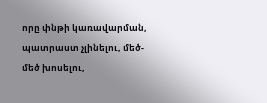որը փնթի կառավարման, պատրաստ չլինելու, մեծ-մեծ խոսելու,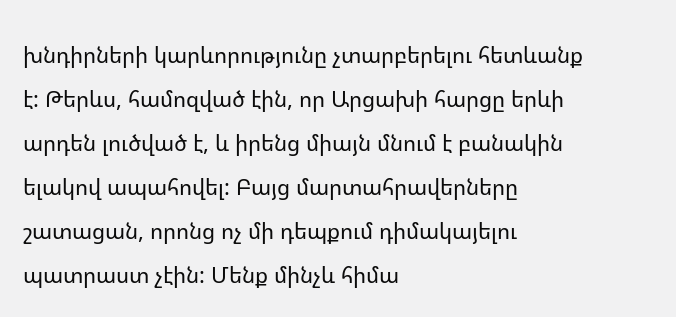խնդիրների կարևորությունը չտարբերելու հետևանք է: Թերևս, համոզված էին, որ Արցախի հարցը երևի արդեն լուծված է, և իրենց միայն մնում է բանակին ելակով ապահովել: Բայց մարտահրավերները շատացան, որոնց ոչ մի դեպքում դիմակայելու պատրաստ չէին: Մենք մինչև հիմա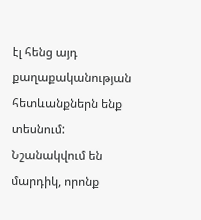էլ հենց այդ քաղաքականության հետևանքներն ենք տեսնում: Նշանակվում են մարդիկ, որոնք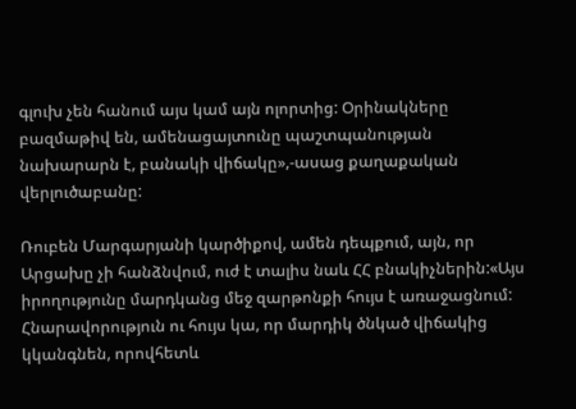գլուխ չեն հանում այս կամ այն ոլորտից: Օրինակները բազմաթիվ են, ամենացայտունը պաշտպանության նախարարն է, բանակի վիճակը»,-ասաց քաղաքական վերլուծաբանը:

Ռուբեն Մարգարյանի կարծիքով, ամեն դեպքում, այն, որ Արցախը չի հանձնվում, ուժ է տալիս նաև ՀՀ բնակիչներին:«Այս իրողությունը մարդկանց մեջ զարթոնքի հույս է առաջացնում: Հնարավորություն ու հույս կա, որ մարդիկ ծնկած վիճակից կկանգնեն, որովհետև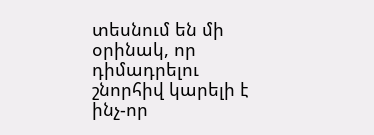տեսնում են մի օրինակ, որ դիմադրելու շնորհիվ կարելի է ինչ-որ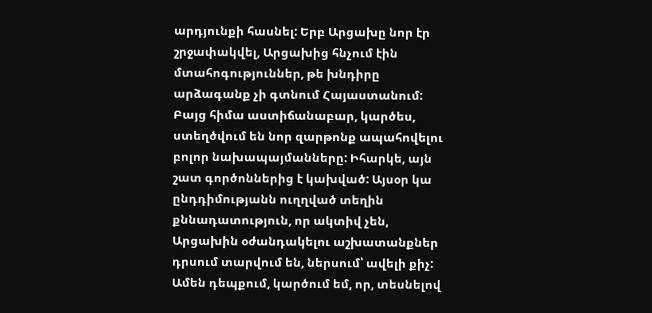արդյունքի հասնել: Երբ Արցախը նոր էր շրջափակվել, Արցախից հնչում էին մտահոգություններ, թե խնդիրը արձագանք չի գտնում Հայաստանում: Բայց հիմա աստիճանաբար, կարծես, ստեղծվում են նոր զարթոնք ապահովելու բոլոր նախապայմանները: Իհարկե, այն շատ գործոններից է կախված: Այսօր կա ընդդիմությանն ուղղված տեղին քննադատություն, որ ակտիվ չեն, Արցախին օժանդակելու աշխատանքներ դրսում տարվում են, ներսում՝ ավելի քիչ: Ամեն դեպքում, կարծում եմ, որ, տեսնելով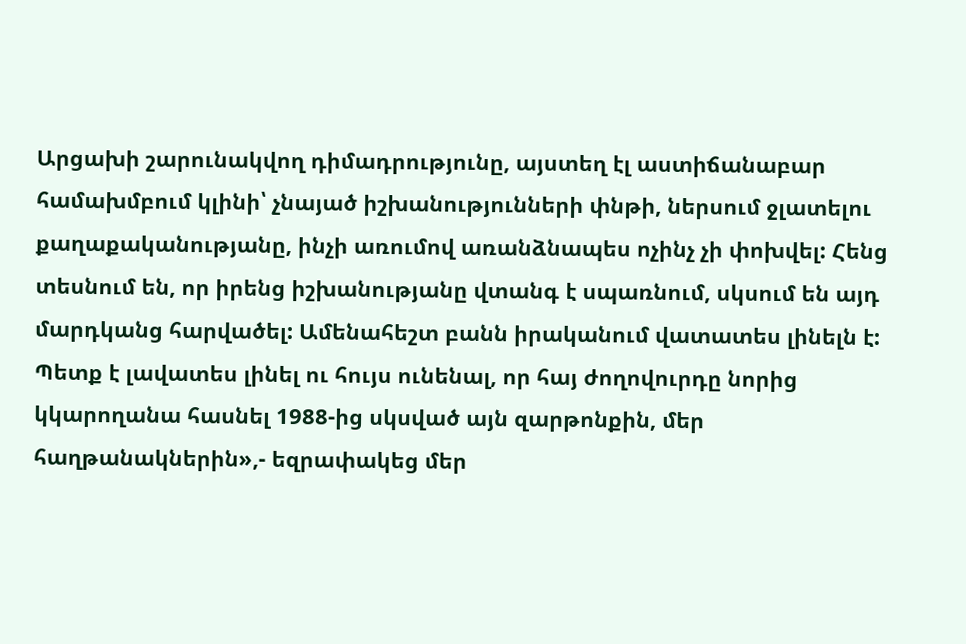Արցախի շարունակվող դիմադրությունը, այստեղ էլ աստիճանաբար համախմբում կլինի՝ չնայած իշխանությունների փնթի, ներսում ջլատելու քաղաքականությանը, ինչի առումով առանձնապես ոչինչ չի փոխվել: Հենց տեսնում են, որ իրենց իշխանությանը վտանգ է սպառնում, սկսում են այդ մարդկանց հարվածել: Ամենահեշտ բանն իրականում վատատես լինելն է: Պետք է լավատես լինել ու հույս ունենալ, որ հայ ժողովուրդը նորից կկարողանա հասնել 1988-ից սկսված այն զարթոնքին, մեր հաղթանակներին»,- եզրափակեց մեր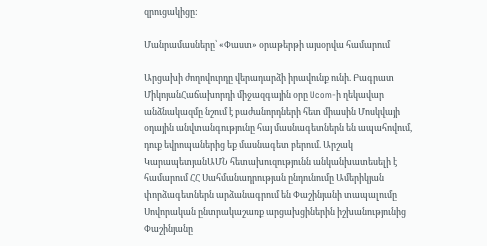զրուցակիցը:

Մանրամասները՝ «Փաստ» օրաթերթի այսօրվա համարում

Արցախի ժողովուրդը վերադարձի իրավունք ունի. Բագրատ ՄիկոյանՀաճախորդի միջազգային օրը Ucom-ի ղեկավար անձնակազմը նշում է բաժանորդների հետ միասին Մոսկվայի օդային անվտանգությունը հայ մասնագետներն են ապահովում, դուք եվրոպաներից եք մասնագետ բերում. Արշակ ԿարապետյանԱՄՆ հետախուզությունն անկանխատեսելի է համարում ՀՀ Սահմանադրության ընդունումը Ամերիկյան փորձագետներն արձանագրում են Փաշինյանի տապալումը Սովորական ընտրակաշառք արցախցիներին իշխանությունից Փաշինյանը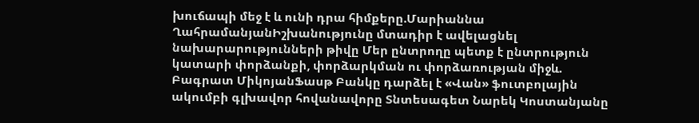խուճապի մեջ է և ունի դրա հիմքերը.Մարիաննա ՂահրամանյանԻշխանությունը մտադիր է ավելացնել նախարարությունների թիվը Մեր ընտրողը պետք է ընտրություն կատարի փորձանքի, փորձարկման ու փորձառության միջև. Բագրատ ՄիկոյանՖասթ Բանկը դարձել է «Վան» ֆուտբոլային ակումբի գլխավոր հովանավորը Տնտեսագետ Նարեկ Կոստանյանը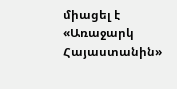միացել է «Առաջարկ Հայաստանին»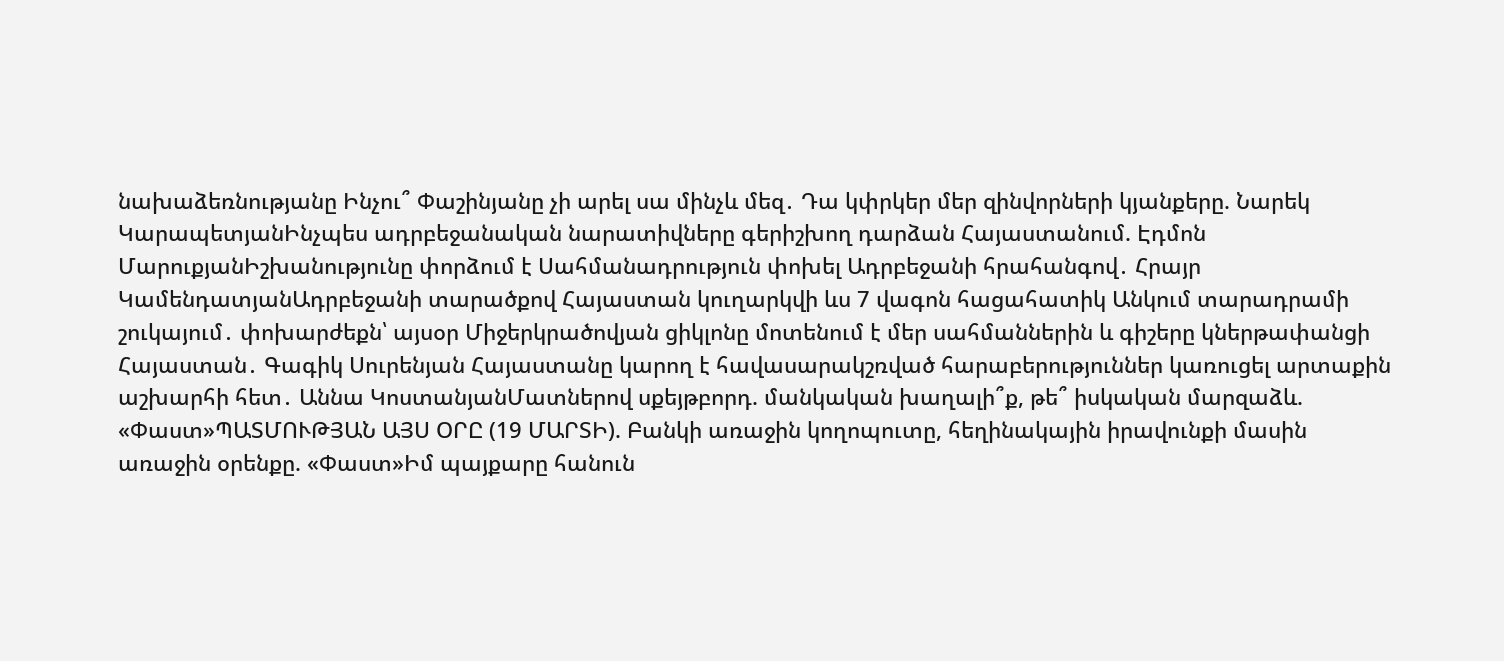նախաձեռնությանը Ինչու՞ Փաշինյանը չի արել սա մինչև մեզ․ Դա կփրկեր մեր զինվորների կյանքերը. Նարեկ ԿարապետյանԻնչպես ադրբեջանական նարատիվները գերիշխող դարձան Հայաստանում. Էդմոն ՄարուքյանԻշխանությունը փորձում է Սահմանադրություն փոխել Ադրբեջանի հրահանգով․ Հրայր ԿամենդատյանԱդրբեջանի տարածքով Հայաստան կուղարկվի ևս 7 վագոն հացահատիկ Անկում տարադրամի շուկայում․ փոխարժեքն՝ այսօր Միջերկրածովյան ցիկլոնը մոտենում է մեր սահմաններին և գիշերը կներթափանցի Հայաստան․ Գագիկ Սուրենյան Հայաստանը կարող է հավասարակշռված հարաբերություններ կառուցել արտաքին աշխարհի հետ․ Աննա ԿոստանյանՄատներով սքեյթբորդ. մանկական խաղալի՞ք, թե՞ իսկական մարզաձև. «Փաստ»ՊԱՏՄՈՒԹՅԱՆ ԱՅՍ ՕՐԸ (19 ՄԱՐՏԻ). Բանկի առաջին կողոպուտը, հեղինակային իրավունքի մասին առաջին օրենքը. «Փաստ»Իմ պայքարը հանուն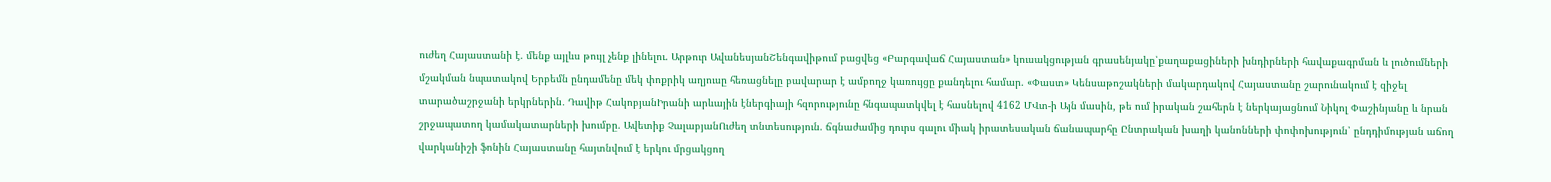ուժեղ Հայաստանի է. մենք այլևս թույլ չենք լինելու. Արթուր ԱվանեսյանՇենգավիթում բացվեց «Բարգավաճ Հայաստան» կուսակցության գրասենյակը՝քաղաքացիների խնդիրների հավաքագրման և լուծումների մշակման նպատակով Երբեմն ընդամենը մեկ փոքրիկ աղյուսը հեռացնելը բավարար է ամբողջ կառույցը քանդելու համար. «Փաստ» Կենսաթոշակների մակարդակով Հայաստանը շարունակում է զիջել տարածաշրջանի երկրներին․ Դավիթ ՀակոբյանԻրանի արևային էներգիայի հզորությունը հնգապատկվել է հասնելով 4162 ՄՎտ-ի Այն մասին, թե ում իրական շահերն է ներկայացնում Նիկոլ Փաշինյանը և նրան շրջապատող կամակատարների խումբը. Ավետիք ՉալաբյանՈւժեղ տնտեսություն. ճգնաժամից դուրս գալու միակ իրատեսական ճանապարհը Ընտրական խաղի կանոնների փոփոխություն՝ ընդդիմության աճող վարկանիշի ֆոնին Հայաստանը հայտնվում է երկու մրցակցող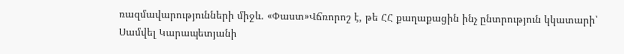ռազմավարությունների միջև. «Փաստ»Վճռորոշ է, թե ՀՀ քաղաքացին ինչ ընտրություն կկատարի՝ Սամվել Կարապետյանի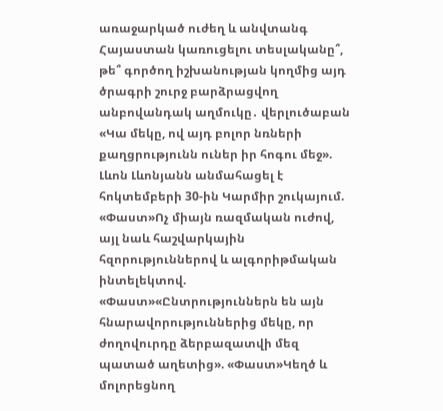առաջարկած ուժեղ և անվտանգ Հայաստան կառուցելու տեսլականը՞, թե՞ գործող իշխանության կողմից այդ ծրագրի շուրջ բարձրացվող անբովանդակ աղմուկը․ վերլուծաբան «Կա մեկը, ով այդ բոլոր նռների քաղցրությունն ուներ իր հոգու մեջ». Լևոն Լևոնյանն անմահացել է հոկտեմբերի 30-ին Կարմիր շուկայում. «Փաստ»Ոչ միայն ռազմական ուժով, այլ նաև հաշվարկային հզորություններով և ալգորիթմական ինտելեկտով. «Փաստ»«Ընտրություններն են այն հնարավորություններից մեկը, որ ժողովուրդը ձերբազատվի մեզ պատած աղետից». «Փաստ»Կեղծ և մոլորեցնող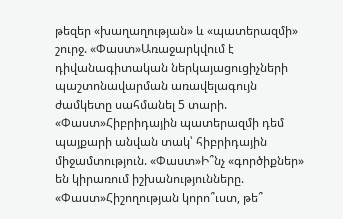թեզեր «խաղաղության» և «պատերազմի» շուրջ. «Փաստ»Առաջարկվում է դիվանագիտական ներկայացուցիչների պաշտոնավարման առավելագույն ժամկետը սահմանել 5 տարի. «Փաստ»Հիբրիդային պատերազմի դեմ պայքարի անվան տակ՝ հիբրիդային միջամտություն. «Փաստ»Ի՞նչ «գործիքներ» են կիրառում իշխանությունները. «Փաստ»Հիշողության կորո՞ւստ, թե՞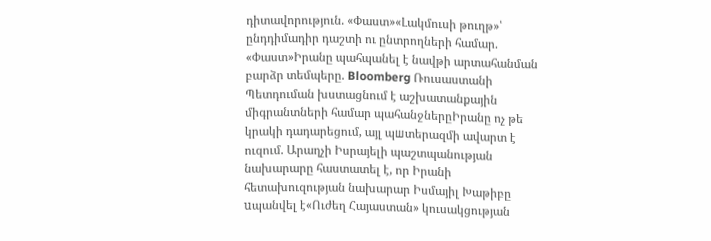դիտավորություն. «Փաստ»«Լակմուսի թուղթ»՝ ընդդիմադիր դաշտի ու ընտրողների համար. «Փաստ»Իրանը պահպանել է նավթի արտահանման բարձր տեմպերը. Bloomberg Ռուսաստանի Պետդուման խստացնում է աշխատանքային միգրանտների համար պահանջներըԻրանը ոչ թե կրակի դադարեցում, այլ պшտերազմի ավարտ է ուզում. Արաղչի Իսրայելի պաշտպանության նախարարը հաստատել է, որ Իրանի հետախուզության նախարար Իսմայիլ Խաթիբը uպանվել է«Ուժեղ Հայաստան» կուսակցության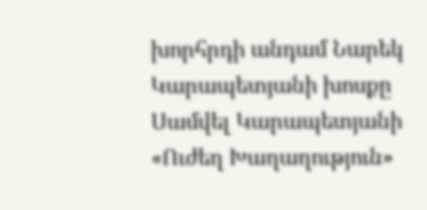խորհրդի անդամ Նարեկ Կարապետյանի խոսքը Սամվել Կարապետյանի «Ուժեղ Խաղաղություն»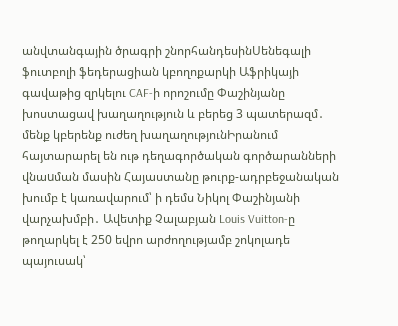անվտանգային ծրագրի շնորհանդեսինՍենեգալի ֆուտբոլի ֆեդերացիան կբողոքարկի Աֆրիկայի գավաթից զրկելու CAF-ի որոշումը Փաշինյանը խոստացավ խաղաղություն և բերեց 3 պատերազմ․ մենք կբերենք ուժեղ խաղաղությունԻրանում հայտարարել են ութ դեղագործական գործարանների վնաuման մասին Հայաստանը թուրք-ադրբեջանական խումբ է կառավարում՝ ի դեմս Նիկոլ Փաշինյանի վարչախմբի․ Ավետիք Չալաբյան Louis Vuitton-ը թողարկել է 250 եվրո արժողությամբ շոկոլադե պայուսակ՝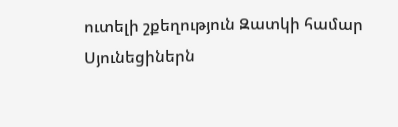ուտելի շքեղություն Զատկի համար Սյունեցիներն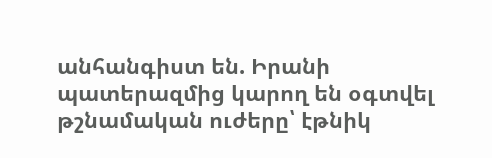անհանգիստ են. Իրանի պատերազմից կարող են օգտվել թշնամական ուժերը՝ էթնիկ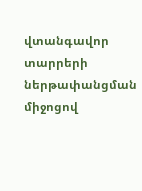վտանգավոր տարրերի ներթափանցման միջոցով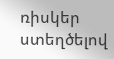ռիսկեր ստեղծելով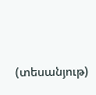(տեսանյութ)